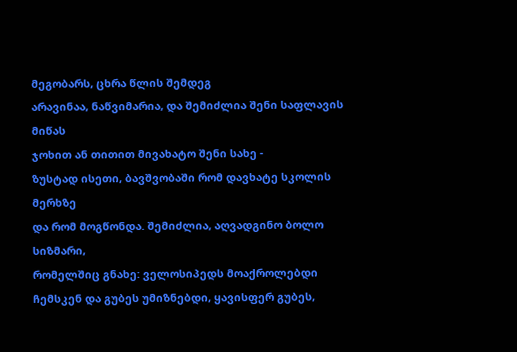მეგობარს, ცხრა წლის შემდეგ
არავინაა, ნაწვიმარია, და შემიძლია შენი საფლავის მიწას
ჯოხით ან თითით მივახატო შენი სახე -
ზუსტად ისეთი, ბავშვობაში რომ დავხატე სკოლის მერხზე
და რომ მოგწონდა. შემიძლია, აღვადგინო ბოლო სიზმარი,
რომელშიც გნახე: ველოსიპედს მოაქროლებდი
ჩემსკენ და გუბეს უმიზნებდი, ყავისფერ გუბეს,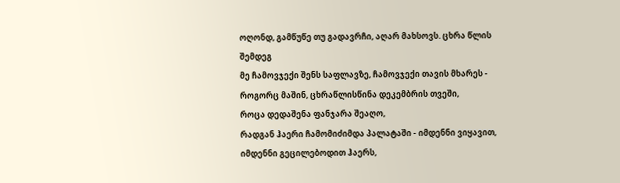ოღონდ, გამწუწე თუ გადავრჩი, აღარ მახსოვს. ცხრა წლის შემდეგ
მე ჩამოვჯექი შენს საფლავზე, ჩამოვჯექი თავის მხარეს -
როგორც მაშინ, ცხრაწლისწინა დეკემბრის თვეში,
როცა დედაშენა ფანჯარა შეაღო,
რადგან ჰაერი ჩამომიძიმდა პალატაში - იმდენნი ვიყავით,
იმდენნი გეცილებოდით ჰაერს,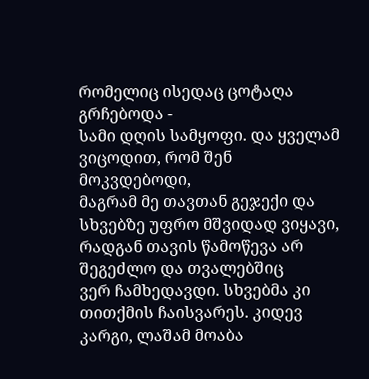რომელიც ისედაც ცოტაღა გრჩებოდა -
სამი დღის სამყოფი. და ყველამ ვიცოდით, რომ შენ მოკვდებოდი,
მაგრამ მე თავთან გეჯექი და სხვებზე უფრო მშვიდად ვიყავი,
რადგან თავის წამოწევა არ შეგეძლო და თვალებშიც
ვერ ჩამხედავდი. სხვებმა კი
თითქმის ჩაისვარეს. კიდევ კარგი, ლაშამ მოაბა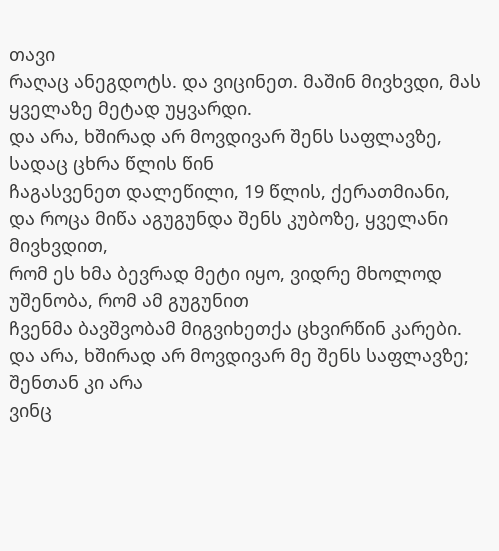თავი
რაღაც ანეგდოტს. და ვიცინეთ. მაშინ მივხვდი, მას ყველაზე მეტად უყვარდი.
და არა, ხშირად არ მოვდივარ შენს საფლავზე, სადაც ცხრა წლის წინ
ჩაგასვენეთ დალეწილი, 19 წლის, ქერათმიანი,
და როცა მიწა აგუგუნდა შენს კუბოზე, ყველანი მივხვდით,
რომ ეს ხმა ბევრად მეტი იყო, ვიდრე მხოლოდ უშენობა, რომ ამ გუგუნით
ჩვენმა ბავშვობამ მიგვიხეთქა ცხვირწინ კარები.
და არა, ხშირად არ მოვდივარ მე შენს საფლავზე; შენთან კი არა
ვინც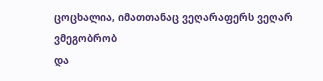ცოცხალია, იმათთანაც ვეღარაფერს ვეღარ ვმეგობრობ
და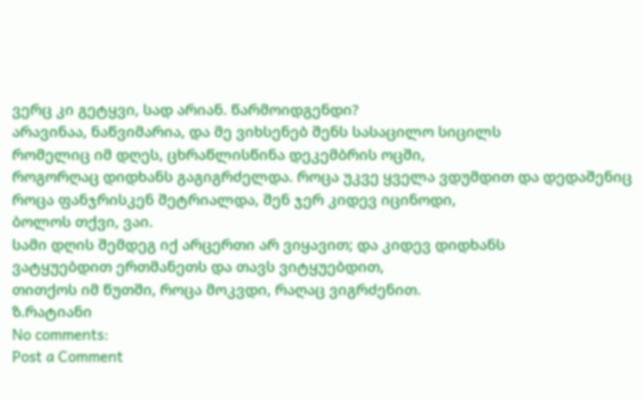ვერც კი გეტყვი, სად არიან. წარმოიდგენდი?
არავინაა, ნაწვიმარია, და მე ვიხსენებ შენს სასაცილო სიცილს
რომელიც იმ დღეს, ცხრაწლისწინა დეკემბრის ოცში,
როგორღაც დიდხანს გაგიგრძელდა. როცა უკვე ყველა ვდუმდით და დედაშენიც
როცა ფანჯრისკენ შეტრიალდა, შენ ჯერ კიდევ იცინოდი,
ბოლოს თქვი, ვაი.
სამი დღის შემდეგ იქ არცერთი არ ვიყავით; და კიდევ დიდხანს
ვატყუებდით ერთმანეთს და თავს ვიტყუებდით,
თითქოს იმ წუთში, როცა მოკვდი, რაღაც ვიგრძენით.
ზ.რატიანი
No comments:
Post a Comment